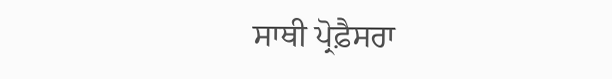ਸਾਥੀ ਪ੍ਰੋਫ਼ੈਸਰਾ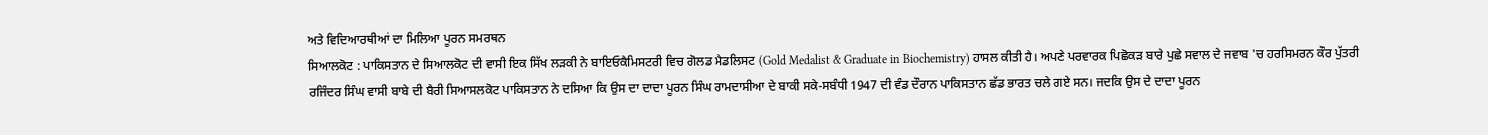ਅਤੇ ਵਿਦਿਆਰਥੀਆਂ ਦਾ ਮਿਲਿਆ ਪੂਰਨ ਸਮਰਥਨ
ਸਿਆਲਕੋਟ : ਪਾਕਿਸਤਾਨ ਦੇ ਸਿਆਲਕੋਟ ਦੀ ਵਾਸੀ ਇਕ ਸਿੱਖ ਲੜਕੀ ਨੇ ਬਾਇਓਕੈਮਿਸਟਰੀ ਵਿਚ ਗੋਲਡ ਮੈਡਲਿਸਟ (Gold Medalist & Graduate in Biochemistry) ਹਾਸਲ ਕੀਤੀ ਹੈ। ਅਪਣੇ ਪਰਵਾਰਕ ਪਿਛੋਕੜ ਬਾਰੇ ਪੁਛੇ ਸਵਾਲ ਦੇ ਜਵਾਬ 'ਚ ਹਰਸਿਮਰਨ ਕੌਰ ਪੁੱਤਰੀ ਰਜਿੰਦਰ ਸਿੰਘ ਵਾਸੀ ਬਾਬੇ ਦੀ ਬੈਰੀ ਸਿਆਸਲਕੋਟ ਪਾਕਿਸਤਾਨ ਨੇ ਦਸਿਆ ਕਿ ਉਸ ਦਾ ਦਾਦਾ ਪੂਰਨ ਸਿੰਘ ਰਾਮਦਾਸੀਆ ਦੇ ਬਾਕੀ ਸਕੇ-ਸਬੰਧੀ 1947 ਦੀ ਵੰਡ ਦੌਰਾਨ ਪਾਕਿਸਤਾਨ ਛੱਡ ਭਾਰਤ ਚਲੇ ਗਏ ਸਨ। ਜਦਕਿ ਉਸ ਦੇ ਦਾਦਾ ਪੂਰਨ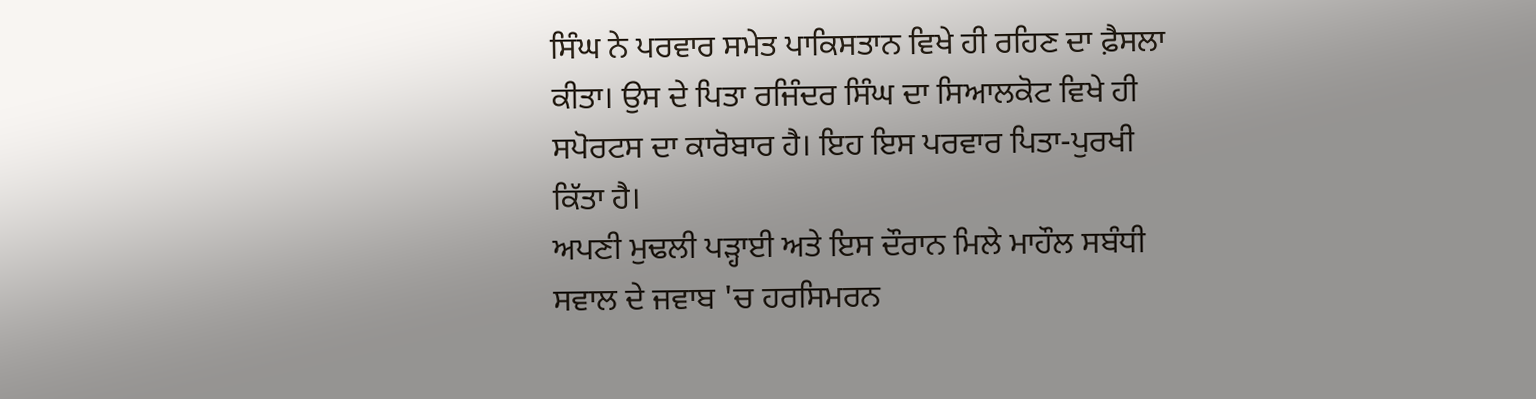ਸਿੰਘ ਨੇ ਪਰਵਾਰ ਸਮੇਤ ਪਾਕਿਸਤਾਨ ਵਿਖੇ ਹੀ ਰਹਿਣ ਦਾ ਫ਼ੈਸਲਾ ਕੀਤਾ। ਉਸ ਦੇ ਪਿਤਾ ਰਜਿੰਦਰ ਸਿੰਘ ਦਾ ਸਿਆਲਕੋਟ ਵਿਖੇ ਹੀ ਸਪੋਰਟਸ ਦਾ ਕਾਰੋਬਾਰ ਹੈ। ਇਹ ਇਸ ਪਰਵਾਰ ਪਿਤਾ-ਪੁਰਖੀ ਕਿੱਤਾ ਹੈ।
ਅਪਣੀ ਮੁਢਲੀ ਪੜ੍ਹਾਈ ਅਤੇ ਇਸ ਦੌਰਾਨ ਮਿਲੇ ਮਾਹੌਲ ਸਬੰਧੀ ਸਵਾਲ ਦੇ ਜਵਾਬ 'ਚ ਹਰਸਿਮਰਨ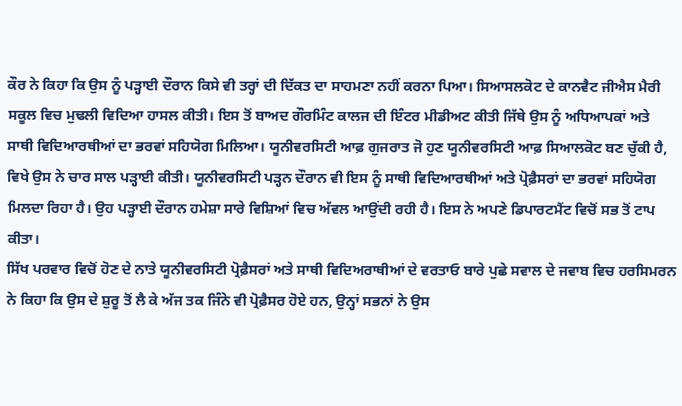ਕੌਰ ਨੇ ਕਿਹਾ ਕਿ ਉਸ ਨੂੰ ਪੜ੍ਹਾਈ ਦੌਰਾਨ ਕਿਸੇ ਵੀ ਤਰ੍ਹਾਂ ਦੀ ਦਿੱਕਤ ਦਾ ਸਾਹਮਣਾ ਨਹੀਂ ਕਰਨਾ ਪਿਆ। ਸਿਆਸਲਕੋਟ ਦੇ ਕਾਨਵੈਟ ਜੀਐਸ ਮੈਰੀ ਸਕੂਲ ਵਿਚ ਮੁਢਲੀ ਵਿਦਿਆ ਹਾਸਲ ਕੀਤੀ। ਇਸ ਤੋਂ ਬਾਅਦ ਗੌਰਮਿੰਟ ਕਾਲਜ ਦੀ ਇੰਟਰ ਮੀਡੀਅਟ ਕੀਤੀ ਜਿੱਥੇ ਉਸ ਨੂੰ ਅਧਿਆਪਕਾਂ ਅਤੇ ਸਾਥੀ ਵਿਦਿਆਰਥੀਆਂ ਦਾ ਭਰਵਾਂ ਸਹਿਯੋਗ ਮਿਲਿਆ। ਯੂਨੀਵਰਸਿਟੀ ਆਫ਼ ਗੁਜਰਾਤ ਜੋ ਹੁਣ ਯੂਨੀਵਰਸਿਟੀ ਆਫ਼ ਸਿਆਲਕੋਟ ਬਣ ਚੁੱਕੀ ਹੈ, ਵਿਖੇ ਉਸ ਨੇ ਚਾਰ ਸਾਲ ਪੜ੍ਹਾਈ ਕੀਤੀ। ਯੂਨੀਵਰਸਿਟੀ ਪੜ੍ਹਨ ਦੌਰਾਨ ਵੀ ਇਸ ਨੂੰ ਸਾਥੀ ਵਿਦਿਆਰਥੀਆਂ ਅਤੇ ਪ੍ਰੋਫ਼ੈਸਰਾਂ ਦਾ ਭਰਵਾਂ ਸਹਿਯੋਗ ਮਿਲਦਾ ਰਿਹਾ ਹੈ। ਉਹ ਪੜ੍ਹਾਈ ਦੌਰਾਨ ਹਮੇਸ਼ਾ ਸਾਰੇ ਵਿਸ਼ਿਆਂ ਵਿਚ ਅੱਵਲ ਆਉਂਦੀ ਰਹੀ ਹੈ। ਇਸ ਨੇ ਅਪਣੇ ਡਿਪਾਰਟਮੈਂਟ ਵਿਚੋਂ ਸਭ ਤੋਂ ਟਾਪ ਕੀਤਾ।
ਸਿੱਖ ਪਰਵਾਰ ਵਿਚੋਂ ਹੋਣ ਦੇ ਨਾਤੇ ਯੂਨੀਵਰਸਿਟੀ ਪ੍ਰੋਫ਼ੈਸਰਾਂ ਅਤੇ ਸਾਥੀ ਵਿਦਿਅਰਾਥੀਆਂ ਦੇ ਵਰਤਾਓ ਬਾਰੇ ਪੁਛੇ ਸਵਾਲ ਦੇ ਜਵਾਬ ਵਿਚ ਹਰਸਿਮਰਨ ਨੇ ਕਿਹਾ ਕਿ ਉਸ ਦੇ ਸ਼ੁਰੂ ਤੋਂ ਲੈ ਕੇ ਅੱਜ ਤਕ ਜਿੰਨੇ ਵੀ ਪ੍ਰੋਫ਼ੈਸਰ ਹੋਏ ਹਨ, ਉਨ੍ਹਾਂ ਸਭਨਾਂ ਨੇ ਉਸ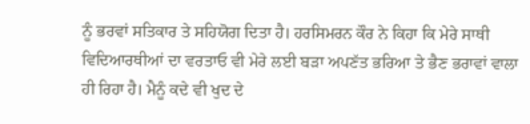ਨੂੰ ਭਰਵਾਂ ਸਤਿਕਾਰ ਤੇ ਸਹਿਯੋਗ ਦਿਤਾ ਹੈ। ਹਰਸਿਮਰਨ ਕੌਰ ਨੇ ਕਿਹਾ ਕਿ ਮੇਰੇ ਸਾਥੀ ਵਿਦਿਆਰਥੀਆਂ ਦਾ ਵਰਤਾਓ ਵੀ ਮੇਰੇ ਲਈ ਬੜਾ ਅਪਣੱਤ ਭਰਿਆ ਤੇ ਭੈਣ ਭਰਾਵਾਂ ਵਾਲਾ ਹੀ ਰਿਹਾ ਹੈ। ਮੈਨੂੰ ਕਦੇ ਵੀ ਖੁਦ ਦੇ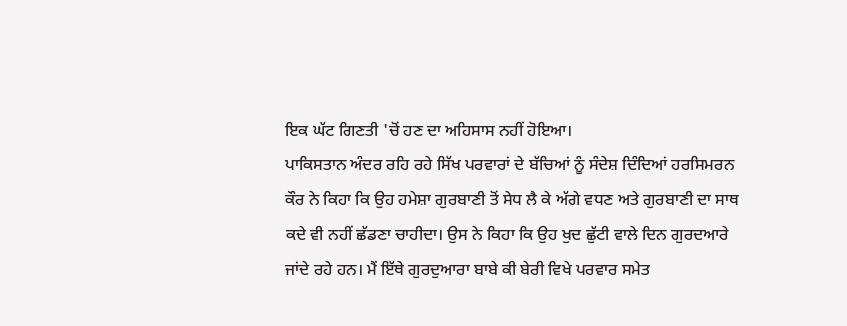ਇਕ ਘੱਟ ਗਿਣਤੀ 'ਚੋਂ ਹਣ ਦਾ ਅਹਿਸਾਸ ਨਹੀਂ ਹੋਇਆ।
ਪਾਕਿਸਤਾਨ ਅੰਦਰ ਰਹਿ ਰਹੇ ਸਿੱਖ ਪਰਵਾਰਾਂ ਦੇ ਬੱਚਿਆਂ ਨੂੰ ਸੰਦੇਸ਼ ਦਿੰਦਿਆਂ ਹਰਸਿਮਰਨ ਕੌਰ ਨੇ ਕਿਹਾ ਕਿ ਉਹ ਹਮੇਸ਼ਾ ਗੁਰਬਾਣੀ ਤੋਂ ਸੇਧ ਲੈ ਕੇ ਅੱਗੇ ਵਧਣ ਅਤੇ ਗੁਰਬਾਣੀ ਦਾ ਸਾਥ ਕਦੇ ਵੀ ਨਹੀਂ ਛੱਡਣਾ ਚਾਹੀਦਾ। ਉਸ ਨੇ ਕਿਹਾ ਕਿ ਉਹ ਖੁਦ ਛੁੱਟੀ ਵਾਲੇ ਦਿਨ ਗੁਰਦਆਰੇ ਜਾਂਦੇ ਰਹੇ ਹਨ। ਮੈਂ ਇੱਥੇ ਗੁਰਦੁਆਰਾ ਬਾਬੇ ਕੀ ਬੇਰੀ ਵਿਖੇ ਪਰਵਾਰ ਸਮੇਤ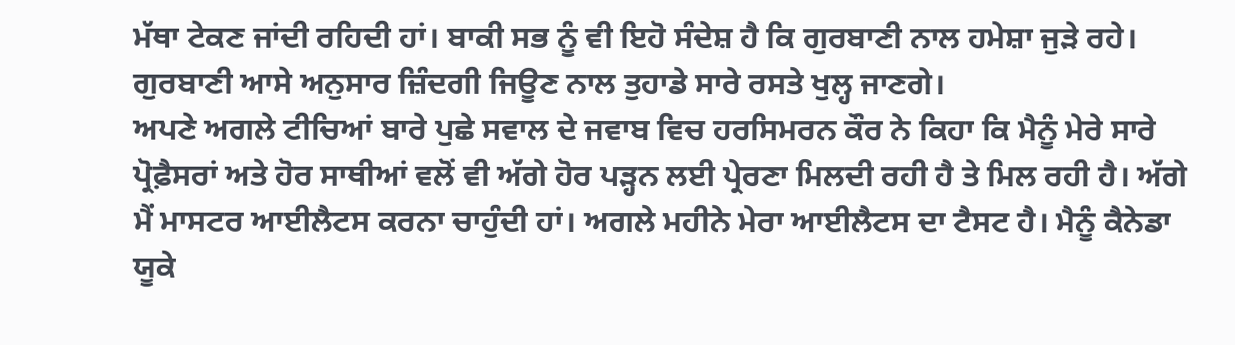ਮੱਥਾ ਟੇਕਣ ਜਾਂਦੀ ਰਹਿਦੀ ਹਾਂ। ਬਾਕੀ ਸਭ ਨੂੰ ਵੀ ਇਹੋ ਸੰਦੇਸ਼ ਹੈ ਕਿ ਗੁਰਬਾਣੀ ਨਾਲ ਹਮੇਸ਼ਾ ਜੁੜੇ ਰਹੇ। ਗੁਰਬਾਣੀ ਆਸੇ ਅਨੁਸਾਰ ਜ਼ਿੰਦਗੀ ਜਿਊਣ ਨਾਲ ਤੁਹਾਡੇ ਸਾਰੇ ਰਸਤੇ ਖੁਲ੍ਹ ਜਾਣਗੇ।
ਅਪਣੇ ਅਗਲੇ ਟੀਚਿਆਂ ਬਾਰੇ ਪੁਛੇ ਸਵਾਲ ਦੇ ਜਵਾਬ ਵਿਚ ਹਰਸਿਮਰਨ ਕੌਰ ਨੇ ਕਿਹਾ ਕਿ ਮੈਨੂੰ ਮੇਰੇ ਸਾਰੇ ਪ੍ਰੋਫ਼ੈਸਰਾਂ ਅਤੇ ਹੋਰ ਸਾਥੀਆਂ ਵਲੋਂ ਵੀ ਅੱਗੇ ਹੋਰ ਪੜ੍ਹਨ ਲਈ ਪ੍ਰੇਰਣਾ ਮਿਲਦੀ ਰਹੀ ਹੈ ਤੇ ਮਿਲ ਰਹੀ ਹੈ। ਅੱਗੇ ਮੈਂ ਮਾਸਟਰ ਆਈਲੈਟਸ ਕਰਨਾ ਚਾਹੁੰਦੀ ਹਾਂ। ਅਗਲੇ ਮਹੀਨੇ ਮੇਰਾ ਆਈਲੈਟਸ ਦਾ ਟੈਸਟ ਹੈ। ਮੈਨੂੰ ਕੈਨੇਡਾ ਯੂਕੇ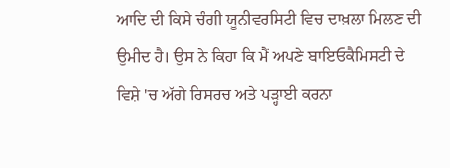ਆਦਿ ਦੀ ਕਿਸੇ ਚੰਗੀ ਯੂਨੀਵਰਸਿਟੀ ਵਿਚ ਦਾਖ਼ਲਾ ਮਿਲਣ ਦੀ ਉਮੀਦ ਹੈ। ਉਸ ਨੇ ਕਿਹਾ ਕਿ ਮੈਂ ਅਪਣੇ ਬਾਇਓਕੈਮਿਸਟੀ ਦੇ ਵਿਸ਼ੇ 'ਚ ਅੱਗੇ ਰਿਸਰਚ ਅਤੇ ਪੜ੍ਹਾਈ ਕਰਨਾ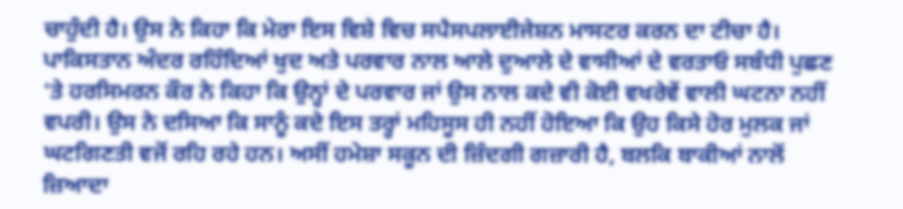ਚਾਹੁੰਦੀ ਹੈ। ਉਸ ਨੇ ਕਿਹਾ ਕਿ ਮੇਰਾ ਇਸ ਵਿਸ਼ੇ ਵਿਚ ਸਪੈਸਪਲਾਈਜੇਸ਼ਨ ਮਾਸਟਰ ਕਰਨ ਦਾ ਟੀਚਾ ਹੈ।
ਪਾਕਿਸਤਾਨ ਅੰਦਰ ਰਹਿੰਦਿਆਂ ਖੁਦ ਅਤੇ ਪਰਵਾਰ ਨਾਲ ਆਲੇ ਦੁਆਲੇ ਦੇ ਵਾਸੀਆਂ ਦੇ ਵਰਤਾਓ ਸਬੰਧੀ ਪੁਛਣ 'ਤੇ ਹਰਸਿਮਰਨ ਕੌਰ ਨੇ ਕਿਹਾ ਕਿ ਉਨ੍ਹਾਂ ਦੇ ਪਰਵਾਰ ਜਾਂ ਉਸ ਨਾਲ ਕਦੇ ਵੀ ਕੋਈ ਵਖਰੇਵੇਂ ਵਾਲੀ ਘਟਨਾ ਨਹੀਂ ਵਪਰੀ। ਉਸ ਨੇ ਦਸਿਆ ਕਿ ਸਾਨੂੰ ਕਦੇ ਇਸ ਤਰ੍ਹਾਂ ਮਹਿਸੂਸ ਹੀ ਨਹੀਂ ਹੋਇਆ ਕਿ ਉਹ ਕਿਸੇ ਹੋਰ ਮੁਲਕ ਜਾਂ ਘਟਗਿਣਤੀ ਵਜੋਂ ਰਹਿ ਰਹੇ ਹਨ। ਅਸੀਂ ਹਮੇਸ਼ਾ ਸਕੂਨ ਦੀ ਜ਼ਿੰਦਗੀ ਗਜ਼ਾਰੀ ਹੈ, ਬਲਕਿ ਬਾਕੀਆਂ ਨਾਲੋਂ ਜ਼ਿਆਦਾ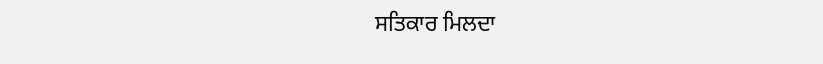ਸਤਿਕਾਰ ਮਿਲਦਾ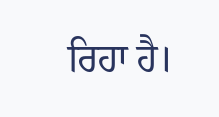ਰਿਹਾ ਹੈ।